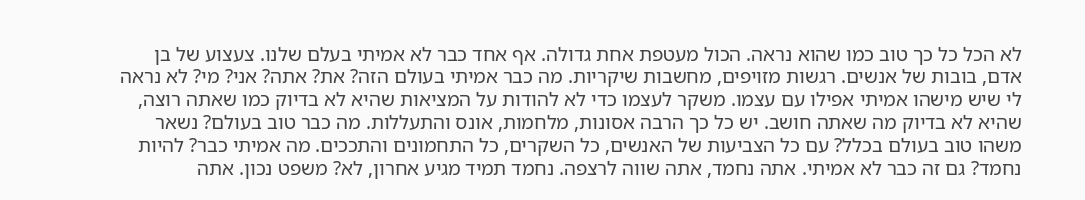לא הכל כל כך טוב כמו שהוא נראה. הכול מעטפת אחת גדולה. אף אחד כבר לא אמיתי בעלם שלנו. צעצוע של בן אדם, בובות של אנשים. רגשות מזויפים, מחשבות שיקריות. מה כבר אמיתי בעולם הזה? את? אתה? אני? מי? לא נראה לי שיש מישהו אמיתי אפילו עם עצמו. משקר לעצמו כדי לא להודות על המציאות שהיא לא בדיוק כמו שאתה רוצה, שהיא לא בדיוק מה שאתה חושב. יש כל כך הרבה אסונות, מלחמות, אונס והתעללות. מה כבר טוב בעולם? נשאר משהו טוב בעולם בכלל? עם כל הצביעות של האנשים, כל השקרים, כל התחמונים והתככים. מה אמיתי כבר? להיות נחמד? גם זה כבר לא אמיתי. אתה נחמד, אתה שווה לרצפה. נחמד תמיד מגיע אחרון, לא? משפט נכון. אתה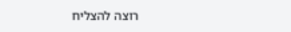רוצה להצליח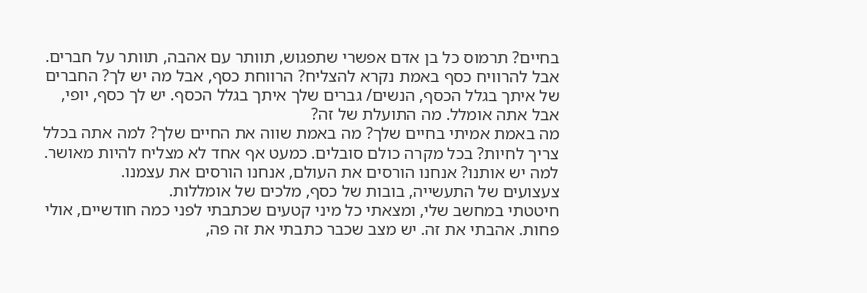בחיים? תרמוס כל בן אדם אפשרי שתפגוש, תוותר עם אהבה, תוותר על חברים. אבל להרוויח כסף באמת נקרא להצליח? הרווחת כסף, אבל מה יש לך? החברים של איתך בגלל הכסף, הנשים/ גברים שלך איתך בגלל הכסף. יש לך כסף, יופי, אבל אתה אומלל. מה התועלת של זה?
מה באמת אמיתי בחיים שלך? מה באמת שווה את החיים שלך? למה אתה בכלל צריך לחיות? בכל מקרה כולם סובלים. כמעט אף אחד לא מצליח להיות מאושר. למה יש אותנו? אנחנו הורסים את העולם, אנחנו הורסים את עצמנו.
צעצועים של התעשייה, בובות של כסף, מלכים של אומללות.
חיטטתי במחשב שלי, ומצאתי כל מיני קטעים שכתבתי לפני כמה חודשיים, אולי פחות. אהבתי את זה. יש מצב שכבר כתבתי את זה פה,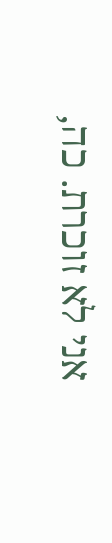אני לא זוכרת. כה,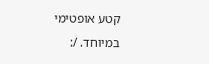קטע אופטימי במיוחד. /: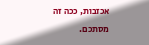אכזבות, ככה זה מסתכם.